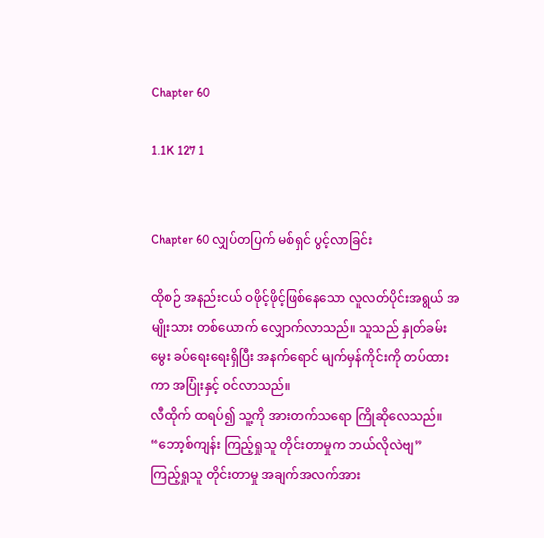Chapter 60

1.1K 127 1


Chapter 60 လျှပ်တပြက် မစ်ရှင် ပွင့်လာခြင်း

ထိုစဉ် အနည်းငယ် ဝဖိုင့်ဖိုင့်ဖြစ်နေသော လူလတ်ပိုင်းအရွယ် အမျိုးသား တစ်ယောက် လျှောက်လာသည်။ သူသည် နှုတ်ခမ်းမွေး ခပ်ရေးရေးရှိပြီး အနက်ရောင် မျက်မှန်ကိုင်းကို တပ်ထားကာ အပြုံးနှင့် ဝင်လာသည်။
လီထိုက် ထရပ်၍ သူ့ကို အားတက်သရော ကြိုဆိုလေသည်။
“ဘော့စ်ကျန်း ကြည့်ရှုသူ တိုင်းတာမှုက ဘယ်လိုလဲဗျ”
ကြည့်ရှုသူ တိုင်းတာမှု အချက်အလက်အား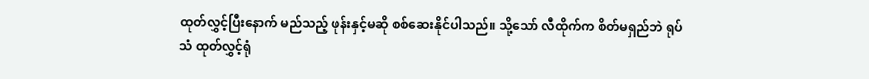ထုတ်လွှင့်ပြီးနောက် မည်သည့် ဖုန်းနှင့်မဆို စစ်ဆေးနိုင်ပါသည်။ သို့သော် လီထိုက်က စိတ်မရှည်ဘဲ ရုပ်သံ ထုတ်လွှင့်ရုံ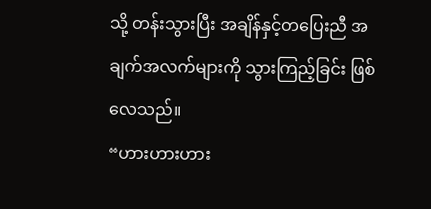သို့ တန်းသွားပြီး အချိန်နှင့်တပြေးညီ အချက်အလက်များကို သွားကြည့်ခြင်း ဖြစ်လေသည်။
“ဟားဟားဟား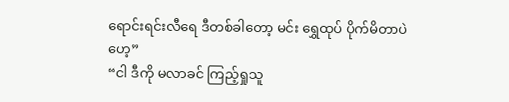ရောင်းရင်းလီရေ ဒီတစ်ခါတော့ မင်း ရွှေထုပ် ပိုက်မိတာပဲဟေ့”
“ငါ ဒီကို မလာခင် ကြည့်ရှုသူ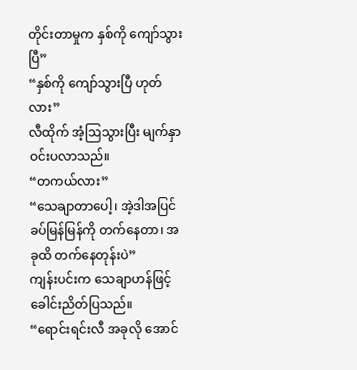တိုင်းတာမှုက နှစ်ကို ကျော်သွားပြီ”
“နှစ်ကို ကျော်သွားပြီ ဟုတ်လား”
လီထိုက် အံ့ဩသွားပြီး မျက်နှာ ဝင်းပလာသည်။
“တကယ်လား”
“သေချာတာပေါ့၊ အဲ့ဒါအပြင် ခပ်မြန်မြန်ကို တက်နေတာ၊ အခုထိ တက်နေတုန်းပဲ”
ကျန်းပင်းက သေချာဟန်ဖြင့် ခေါင်းညိတ်ပြသည်။
“ရောင်းရင်းလီ အခုလို အောင်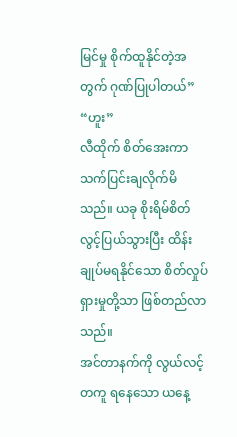မြင်မှု စိုက်ထူနိုင်တဲ့အတွက် ဂုဏ်ပြုပါတယ်”
“ဟူး”
လီထိုက် စိတ်အေးကာ သက်ပြင်းချလိုက်မိသည်။ ယခု စိုးရိမ်စိတ် လွင့်ပြယ်သွားပြီး ထိန်းချုပ်မရနိုင်သော စိတ်လှုပ်ရှားမှုတို့သာ ဖြစ်တည်လာသည်။
အင်တာနက်ကို လွယ်လင့်တကူ ရနေသော ယနေ့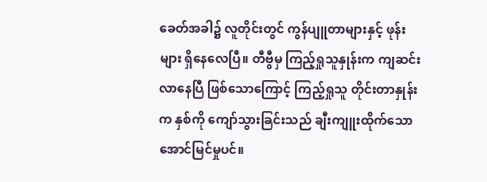ခေတ်အခါ၌ လူတိုင်းတွင် ကွန်ပျူတာများနှင့် ဖုန်းများ ရှိနေလေပြီ။ တီဗွီမှ ကြည့်ရှုသူနှုန်းက ကျဆင်းလာနေပြီ ဖြစ်သောကြောင့် ကြည့်ရှုသူ တိုင်းတာနှုန်းက နှစ်ကို ကျော်သွားခြင်းသည် ချီးကျူးထိုက်သော အောင်မြင်မှုပင်။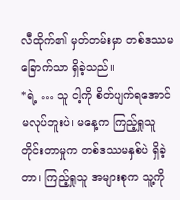လီထိုက်၏ မှတ်တမ်းမှာ တစ်ဒဿမခြောက်သာ ရှိခဲ့သည်။
*ရဲ့ … သူ ငါ့ကို စိတ်ပျက်ရအောင် မလုပ်ဘူးပဲ၊ မနေ့က ကြည့်ရှုသူ တိုင်းတာမှုက တစ်ဒဿမနှစ်ပဲ ရှိခဲ့တာ၊ ကြည့်ရှုသူ အများစုက သူ့ကို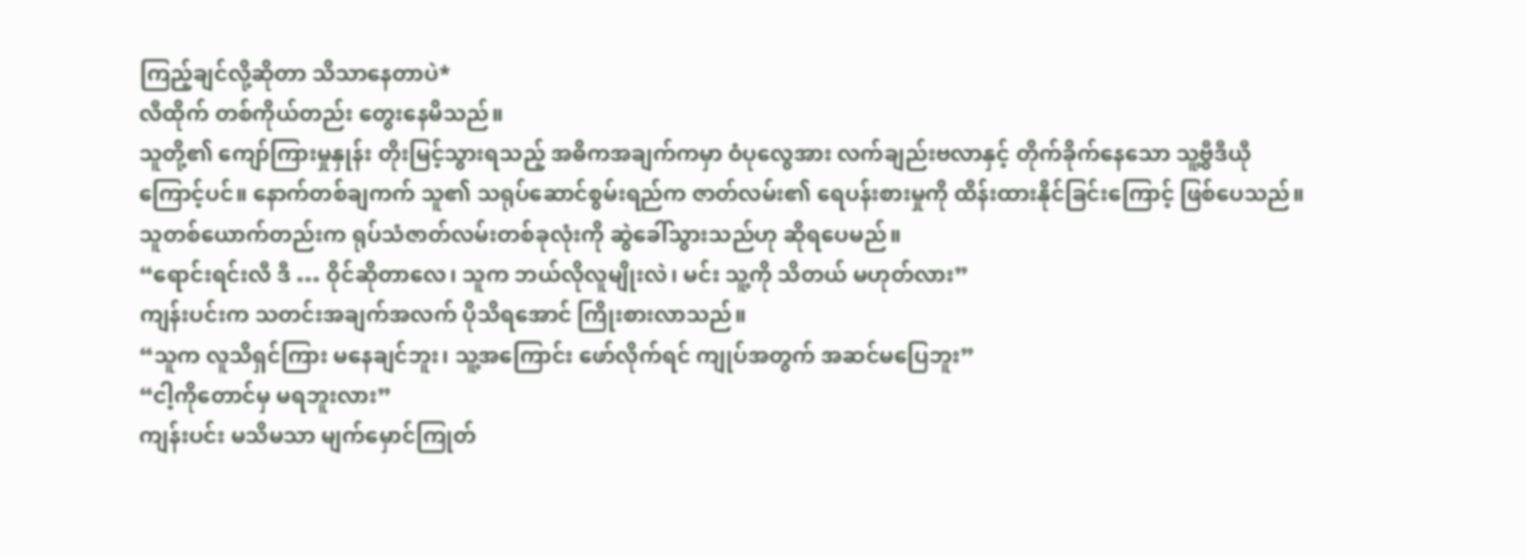ကြည့်ချင်လို့ဆိုတာ သိသာနေတာပဲ*
လီထိုက် တစ်ကိုယ်တည်း တွေးနေမိသည်။
သူတို့၏ ကျော်ကြားမှုနှုန်း တိုးမြင့်သွားရသည့် အဓိကအချက်ကမှာ ဝံပုလွေအား လက်ချည်းဗလာနှင့် တိုက်ခိုက်နေသော သူ့ဗွီဒီယီုကြောင့်ပင်။ နောက်တစ်ချကက် သူ၏ သရုပ်ဆောင်စွမ်းရည်က ဇာတ်လမ်း၏ ရေပန်းစားမှုကို ထိန်းထားနိုင်ခြင်းကြောင့် ဖြစ်ပေသည်။ သူတစ်ယောက်တည်းက ရုပ်သံဇာတ်လမ်းတစ်ခုလုံးကို ဆွဲခေါ်သွားသည်ဟု ဆိုရပေမည်။
“ရောင်းရင်းလီ ဒီ … ဝိုင်ဆိုတာလေ၊ သူက ဘယ်လိုလူမျိုးလဲ၊ မင်း သူ့ကို သိတယ် မဟုတ်လား”
ကျန်းပင်းက သတင်းအချက်အလက် ပိုသိရအောင် ကြိုးစားလာသည်။
“သူက လူသိရှင်ကြား မနေချင်ဘူး၊ သူ့အကြောင်း ဖော်လိုက်ရင် ကျုပ်အတွက် အဆင်မပြေဘူး”
“ငါ့ကိုတောင်မှ မရဘူးလား”
ကျန်းပင်း မသိမသာ မျက်မှောင်ကြုတ်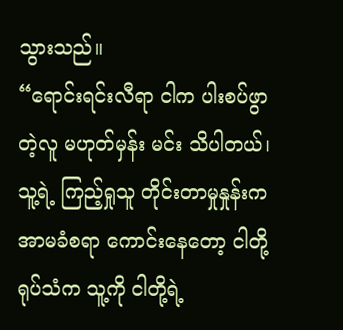သွားသည်။
“ရောင်းရင်းလီရာ ငါက ပါးစပ်ဖွာတဲ့လူ မဟုတ်မှန်း မင်း သိပါတယ်၊ သူ့ရဲ့ ကြည့်ရှုသူ တိုင်းတာမှုနှုန်းက အာမခံစရာ ကောင်းနေတော့ ငါတို့ ရုပ်သံက သူ့ကို ငါတို့ရဲ့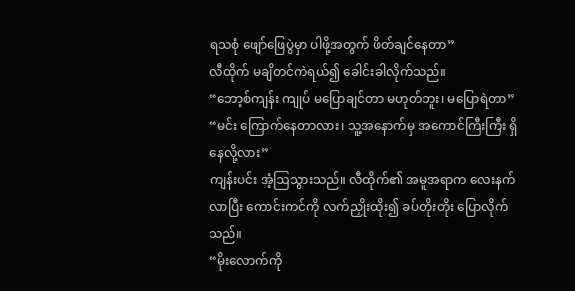ရသစုံ ဖျော်ဖြေပွဲမှာ ပါဖို့အတွက် ဖိတ်ချင်နေတာ”
လီထိုက် မချိတင်ကဲရယ်၍ ခေါင်းခါလိုက်သည်။
“ဘော့စ်ကျန်း ကျုပ် မပြောချင်တာ မဟုတ်ဘူး၊ မပြောရဲတာ”
“မင်း ကြောက်နေတာလား၊ သူ့အနောက်မှ အကောင်ကြီးကြီး ရှိနေလို့လား”
ကျန်းပင်း အံ့ဩသွားသည်။ လီထိုက်၏ အမူအရာက လေးနက်လာပြီး ကောင်းကင်ကို လက်ညှိုးထိုး၍ ခပ်တိုးတိုး ပြောလိုက်သည်။
“မိုးလောက်ကို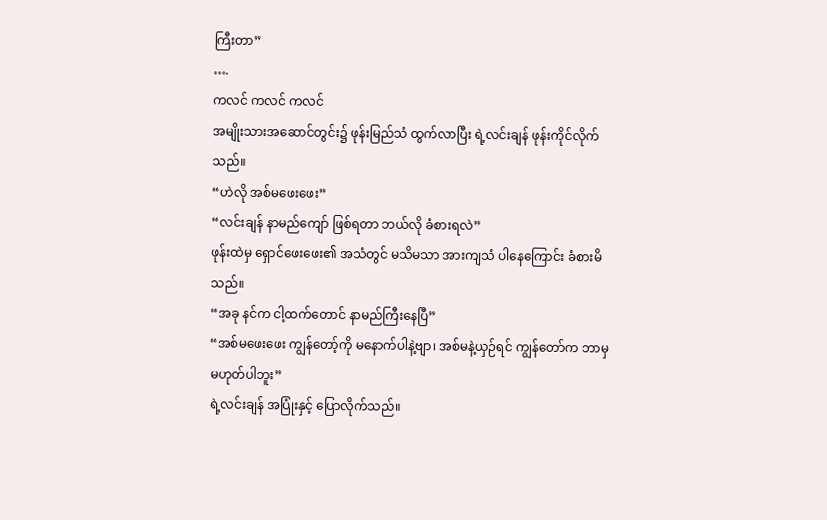ကြီးတာ”
….
ကလင် ကလင် ကလင်
အမျိုးသားအဆောင်တွင်း၌ ဖုန်းမြည်သံ ထွက်လာပြီး ရဲ့လင်းချန် ဖုန်းကိုင်လိုက်သည်။
“ဟဲလို အစ်မဖေးဖေး”
“လင်းချန် နာမည်ကျော် ဖြစ်ရတာ ဘယ်လို ခံစားရလဲ”
ဖုန်းထဲမှ ရှောင်ဖေးဖေး၏ အသံတွင် မသိမသာ အားကျသံ ပါနေကြောင်း ခံစားမိသည်။
“အခု နင်က ငါ့ထက်တောင် နာမည်ကြီးနေပြီ”
“အစ်မဖေးဖေး ကျွန်တော့်ကို မနောက်ပါနဲ့ဗျာ၊ အစ်မနဲ့ယှဉ်ရင် ကျွန်တော်က ဘာမှမဟုတ်ပါဘူး”
ရဲ့လင်းချန် အပြုံးနှင့် ပြောလိုက်သည်။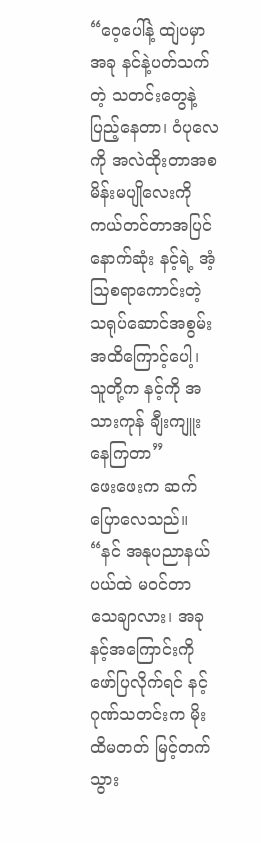“ဝေ့ပေါ်နဲ့ ထျဲပမှာ အခု နင်နဲ့ပတ်သက်တဲ့ သတင်းတွေနဲ့ ပြည့်နေတာ၊ ဝံပုလေကို အလဲထိုးတာအစ မိန်းမပျိုလေးကို ကယ်တင်တာအပြင် နောက်ဆုံး နင့်ရဲ့ အံ့ဩစရာကောင်းတဲ့ သရုပ်ဆောင်အစွမ်း အထိကြောင့်ပေါ့၊ သူတို့က နင့်ကို အသားကုန် ချီးကျူးနေကြတာ”
ဖေးဖေးက ဆက်ပြောလေသည်။
“နင် အနုပညာနယ်ပယ်ထဲ မဝင်တာ သေချာလား၊ အခု နင့်အကြောင်းကို ဖော်ပြလိုက်ရင် နင့်ဂုဏ်သတင်းက မိုးထိမတတ် မြင့်တက်သွား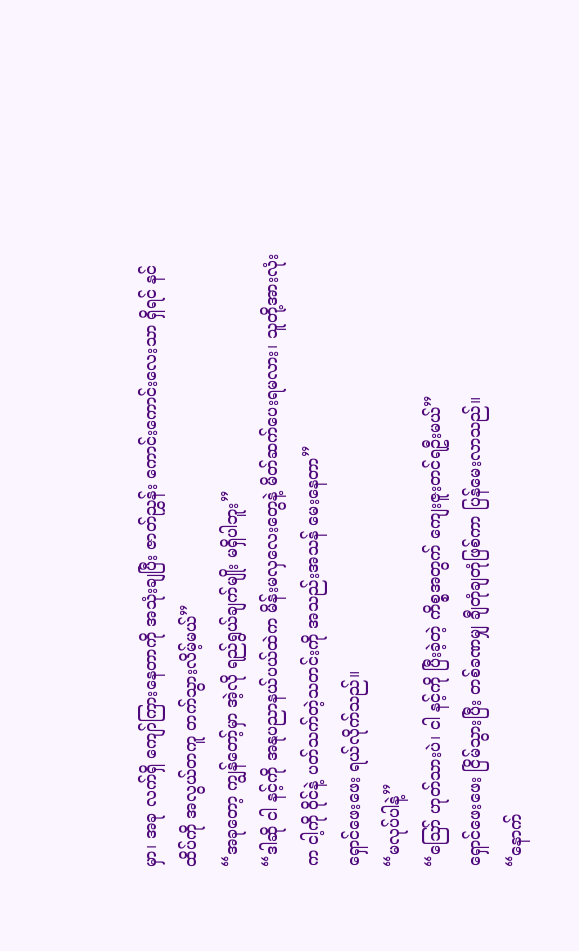မှာ၊ အခု လက်ရှိ ကျော်ကြားနေတာကို အသုံးချပြီး ဇာတ်ညွှန်း ကောင်းကောင်းလေးသာ ရှိရင် နင် ထိပ်ကို အလွယ်တကူ တက်သွားလိမ့်မယ်”
“အခုတော့ ကျွန်တော့်မှာ အဲ့လို ရည်ရွယ်ချက်မျိုး မရှိပါဘူး”
“ဒါဆို ငါ နင့်ကို အနုပညာနယ်ပယ်ထဲက မိန်းမလှလေးတွေနဲ့ မိတ်ဆက်ပေးရမလား၊ သူတို့အားလုံးက ငါ့ကို ဝိုင်နဲ့ ပတ်သက်တဲ့သတင်းကို အသည်းအသန် မေးနေတာ”
ရှောင်ဖေးဖေး ရယ်လိုက်သည်။
“မလုပ်ပါနဲ့”
“ဪ ဟုတ်သားပဲ၊ ငါ နင့်ကို ပြီးခဲ့တဲ့ ကိစ္စအတွက် ကျေးဇူးတင်ရဦးမယ်”
ရှောင်ဖေးဖေး ငြိမ်သွားပြီး တစ်ခဏမျှ ချီတုံချတုံဖြစ်ကာ ပြန်မေးလာသည်။
“နောက်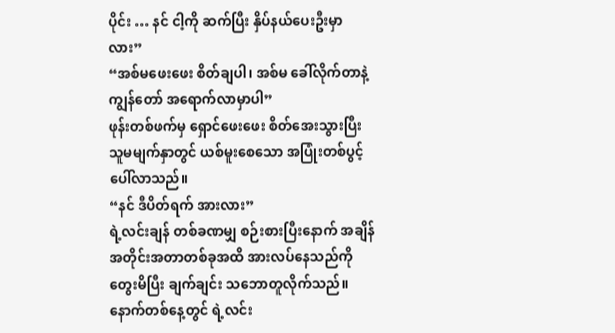ပိုင်း … နင် ငါ့ကို ဆက်ပြီး နှိပ်နယ်ပေးဦးမှာလား”
“အစ်မဖေးဖေး စိတ်ချပါ၊ အစ်မ ခေါ်လိုက်တာနဲ့ ကျွန်တော် အရောက်လာမှာပါ”
ဖုန်းတစ်ဖက်မှ ရှောင်ဖေးဖေး စိတ်အေးသွားပြီး သူမမျက်နှာတွင် ယစ်မူးစေသော အပြုံးတစ်ပွင့် ပေါ်လာသည်။
“နင် ဒီပိတ်ရက် အားလား”
ရဲ့လင်းချန် တစ်ခဏမျှ စဉ်းစားပြီးနောက် အချိန်အတိုင်းအတာတစ်ခုအထိ အားလပ်နေသည်ကို တွေးမိပြီး ချက်ချင်း သဘောတူလိုက်သည်။
နောက်တစ်နေ့တွင် ရဲ့လင်း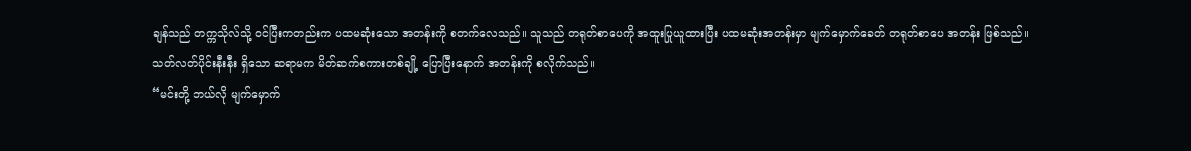ချန်သည် တက္ကသိုလ်သို့ ဝင်ပြီးကတည်းက ပထမဆုံးသော အတန်းကို စတက်လေသည်။ သူသည် တရုတ်စာပေကို အထူးပြုယူထားပြီး ပထမဆုံးအတန်းမှာ မျက်မှောက်ခေတ် တရုတ်စာပေ အတန်း ဖြစ်သည်။
သတ်လတ်ပိုင်းနီးနီး ရှိသော ဆရာမက မိတ်ဆက်စကားတစ်ချို့ ပြောပြီးနောက် အတန်းကို စလိုက်သည်။
“မင်းတို့ ဘယ်လို မျက်မှောက်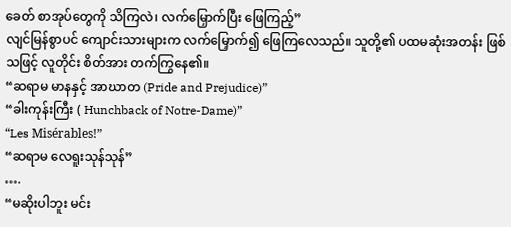ခေတ် စာအုပ်တွေကို သိကြလဲ၊ လက်မြှောက်ပြီး ဖြေကြည့်”
လျင်မြန်စွာပင် ကျောင်းသားများက လက်မြှောက်၍ ဖြေကြလေသည်။ သူတို့၏ ပထမဆုံးအတန်း ဖြစ်သဖြင့် လူတိုင်း စိတ်အား တက်ကြွနေ၏။
“ဆရာမ မာနနှင့် အာဃာတ (Pride and Prejudice)”
“ခါးကုန်းကြီး ( Hunchback of Notre-Dame)”
“Les Misérables!”
“ဆရာမ လေရူးသုန်သုန်”
….
“မဆိုးပါဘူး မင်း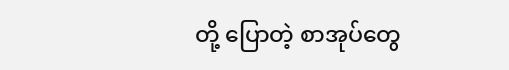တို့ ပြောတဲ့ စာအုပ်တွေ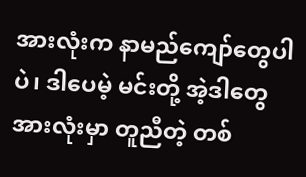အားလုံးက နာမည်ကျော်တွေပါပဲ၊ ဒါပေမဲ့ မင်းတို့ အဲ့ဒါတွေအားလုံးမှာ တူညီတဲ့ တစ်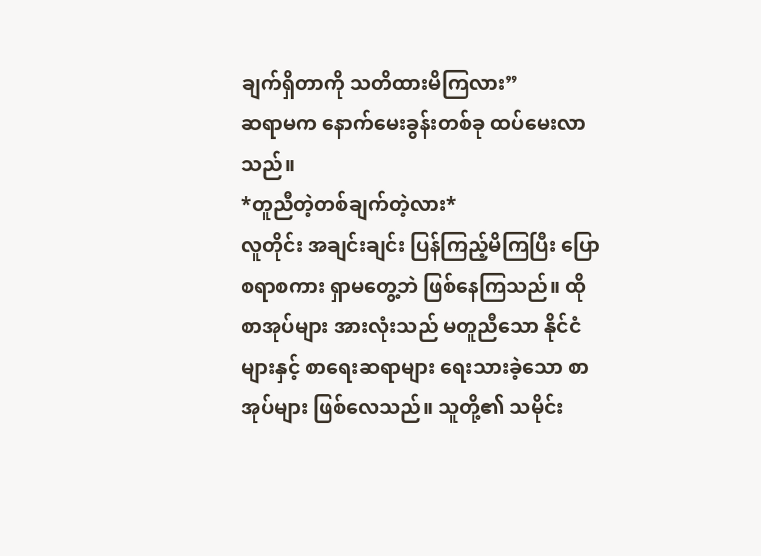ချက်ရှိတာကို သတိထားမိကြလား”
ဆရာမက နောက်မေးခွန်းတစ်ခု ထပ်မေးလာသည်။
*တူညီတဲ့တစ်ချက်တဲ့လား*
လူတိုင်း အချင်းချင်း ပြန်ကြည့်မိကြပြီး ပြောစရာစကား ရှာမတွေ့ဘဲ ဖြစ်နေကြသည်။ ထိုစာအုပ်များ အားလုံးသည် မတူညီသော နိုင်ငံများနှင့် စာရေးဆရာများ ရေးသားခဲ့သော စာအုပ်များ ဖြစ်လေသည်။ သူတို့၏ သမိုင်း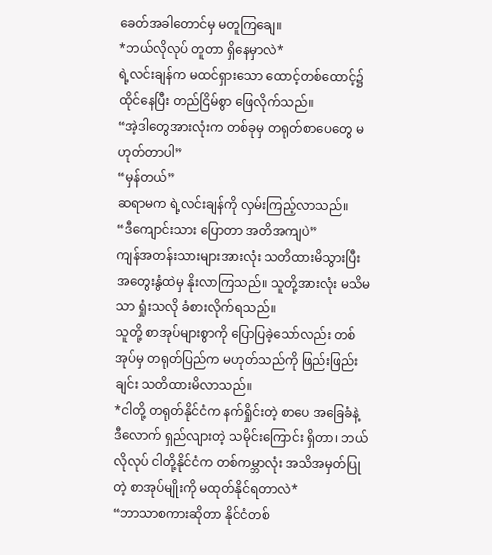ခေတ်အခါတောင်မှ မတူကြချေ။
*ဘယ်လိုလုပ် တူတာ ရှိနေမှာလဲ*
ရဲ့လင်းချန်က မထင်ရှားသော ထောင့်တစ်ထောင့်၌ ထိုင်နေပြီး တည်ငြိမ်စွာ ဖြေလိုက်သည်။
“အဲ့ဒါတွေအားလုံးက တစ်ခုမှ တရုတ်စာပေတွေ မဟုတ်တာပါ”
“မှန်တယ်”
ဆရာမက ရဲ့လင်းချန်ကို လှမ်းကြည့်လာသည်။
“ဒီကျောင်းသား ပြောတာ အတိအကျပဲ”
ကျန်အတန်းသားများအားလုံး သတိထားမိသွားပြီး အတွေးနွံထဲမှ နိုးလာကြသည်။ သူတို့အားလုံး မသိမသာ ရှုံးသလို ခံစားလိုက်ရသည်။
သူတို့ စာအုပ်များစွာကို ပြောပြခဲ့သော်လည်း တစ်အုပ်မှ တရုတ်ပြည်က မဟုတ်သည်ကို ဖြည်းဖြည်းချင်း သတိထားမိလာသည်။
*ငါတို့ တရုတ်နိုင်ငံက နက်ရှိုင်းတဲ့ စာပေ အခြေခံနဲ့ ဒီလောက် ရှည်လျားတဲ့ သမိုင်းကြောင်း ရှိတာ၊ ဘယ်လိုလုပ် ငါတို့နိုင်ငံက တစ်ကမ္ဘာလုံး အသိအမှတ်ပြုတဲ့ စာအုပ်မျိုးကို မထုတ်နိုင်ရတာလဲ*
“ဘာသာစကားဆိုတာ နိုင်ငံတစ်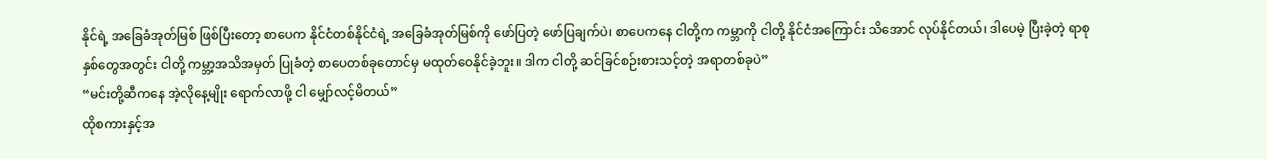နိုင်ရဲ့ အခြေခံအုတ်မြစ် ဖြစ်ပြီးတော့ စာပေက နိုင်ငံတစ်နိုင်ငံရဲ့ အခြေခံအုတ်မြစ်ကို ဖော်ပြတဲ့ ဖော်ပြချက်ပဲ၊ စာပေကနေ ငါတို့က ကမ္ဘာကို ငါတို့ နိုင်ငံအကြောင်း သိအောင် လုပ်နိုင်တယ်၊ ဒါပေမဲ့ ပြီးခဲ့တဲ့ ရာစုနှစ်တွေအတွင်း ငါတို့ ကမ္ဘာ့အသိအမှတ် ပြုခံတဲ့ စာပေတစ်ခုတောင်မှ မထုတ်ဝေနိုင်ခဲ့ဘူး။ ဒါက ငါတို့ ဆင်ခြင်စဉ်းစားသင့်တဲ့ အရာတစ်ခုပဲ”
“မင်းတို့ဆီကနေ အဲ့လိုနေ့မျိုး ရောက်လာဖို့ ငါ မျှော်လင့်မိတယ်”
ထိုစကားနှင့်အ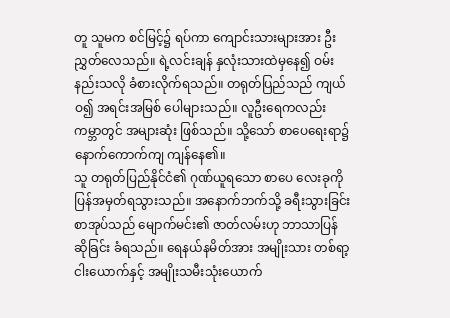တူ သူမက စင်မြင့်၌ ရပ်ကာ ကျောင်းသားများအား ဦးညွှတ်လေသည်။ ရဲ့လင်းချန် နှလုံးသားထဲမှနေ၍ ဝမ်းနည်းသလို ခံစားလိုက်ရသည်။ တရုတ်ပြည်သည် ကျယ်ဝ၍ အရင်းအမြစ် ပေါများသည်။ လူဦးရေကလည်း ကမ္ဘာတွင် အများဆုံး ဖြစ်သည်။ သို့သော် စာပေရေးရာ၌ နောက်ကောက်ကျ ကျန်နေ၏။
သူ တရုတ်ပြည်နိုင်ငံ၏ ဂုဏ်ယူရသော စာပေ လေးခုကို ပြန်အမှတ်ရသွားသည်။ အနောက်ဘက်သို့ ခရီးသွားခြင်း စာအုပ်သည် မျောက်မင်း၏ ဇာတ်လမ်းဟု ဘာသာပြန်ဆိုခြင်း ခံရသည်။ ရေနယ်နမိတ်အား အမျိုးသား တစ်ရာ့ငါးယောက်နှင့် အမျိုးသမီးသုံးယောက်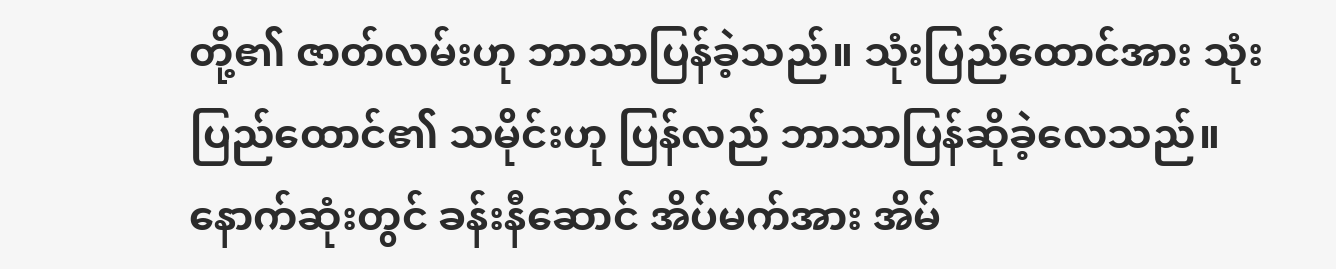တို့၏ ဇာတ်လမ်းဟု ဘာသာပြန်ခဲ့သည်။ သုံးပြည်ထောင်အား သုံးပြည်ထောင်၏ သမိုင်းဟု ပြန်လည် ဘာသာပြန်ဆိုခဲ့လေသည်။ နောက်ဆုံးတွင် ခန်းနီဆောင် အိပ်မက်အား အိမ်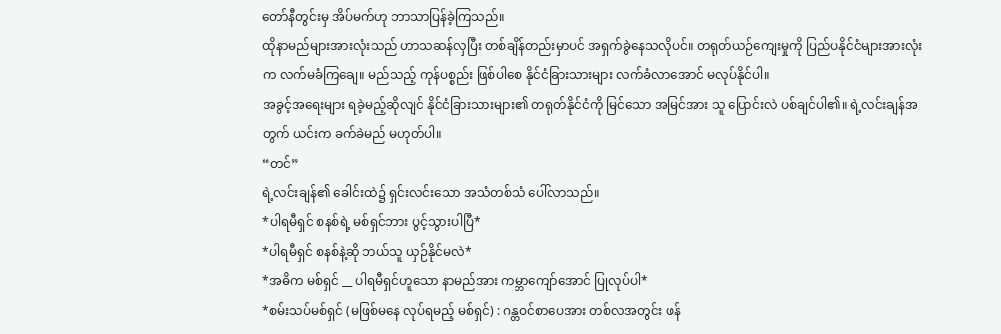တော်နီတွင်းမှ အိပ်မက်ဟု ဘာသာပြန်ခဲ့ကြသည်။
ထိုနာမည်များအားလုံးသည် ဟာသဆန်လှပြီး တစ်ချိန်တည်းမှာပင် အရှက်ခွဲနေသလိုပင်။ တရုတ်ယဉ်ကျေးမှုကို ပြည်ပနိုင်ငံများအားလုံးက လက်မခံကြချေ။ မည်သည့် ကုန်ပစ္စည်း ဖြစ်ပါစေ နိုင်ငံခြားသားများ လက်ခံလာအောင် မလုပ်နိုင်ပါ။
အခွင့်အရေးများ ရခဲ့မည့်ဆိုလျင် နိုင်ငံခြားသားများ၏ တရုတ်နိုင်ငံကို မြင်သော အမြင်အား သူ ပြောင်းလဲ ပစ်ချင်ပါ၏။ ရဲ့လင်းချန်အတွက် ယင်းက ခက်ခဲမည် မဟုတ်ပါ။
“တင်”
ရဲ့လင်းချန်၏ ခေါင်းထဲ၌ ရှင်းလင်းသော အသံတစ်သံ ပေါ်လာသည်။
*ပါရမီရှင် စနစ်ရဲ့ မစ်ရှင်ဘား ပွင့်သွားပါပြီ*
*ပါရမီရှင် စနစ်နဲ့ဆို ဘယ်သူ ယှဉ်နိုင်မလဲ*
*အဓိက မစ်ရှင် __ ပါရမီရှင်ဟူသော နာမည်အား ကမ္ဘာကျော်အောင် ပြုလုပ်ပါ*
*စမ်းသပ်မစ်ရှင် (မဖြစ်မနေ လုပ်ရမည့် မစ်ရှင်) : ဂန္တဝင်စာပေအား တစ်လအတွင်း ဖန်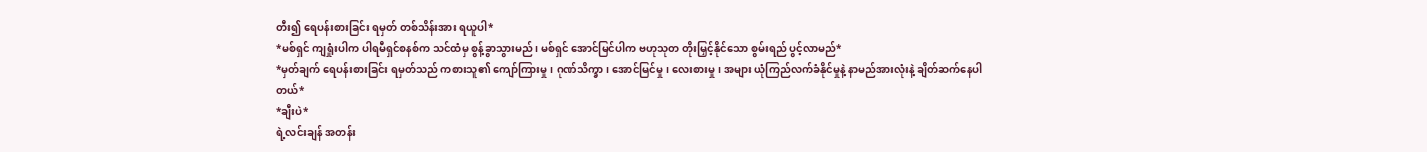တီး၍ ရေပန်းစားခြင်း ရမှတ် တစ်သိန်းအား ရယူပါ*
*မစ်ရှင် ကျရှုံးပါက ပါရမီရှင်စနစ်က သင်ထံမှ စွန့်ခွာသွားမည်၊ မစ်ရှင် အောင်မြင်ပါက ဗဟုသုတ တိုးမြှင့်နိုင်သော စွမ်းရည် ပွင့်လာမည်*
*မှတ်ချက် ရေပန်းစားခြင်း ရမှတ်သည် ကစားသူ၏ ကျော်ကြားမှု၊ ဂုဏ်သိက္ခာ၊ အောင်မြင်မှု၊ လေးစားမှု၊ အများ ယုံကြည်လက်ခံနိုင်မှုနဲ့ နာမည်အားလုံးနဲ့ ချိတ်ဆက်နေပါတယ်*
*ချီးပဲ*
ရဲ့လင်းချန် အတန်း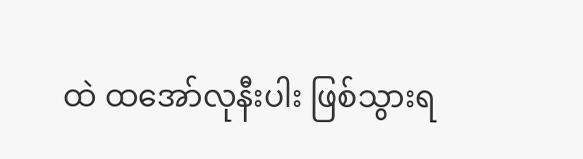ထဲ ထအော်လုနီးပါး ဖြစ်သွားရ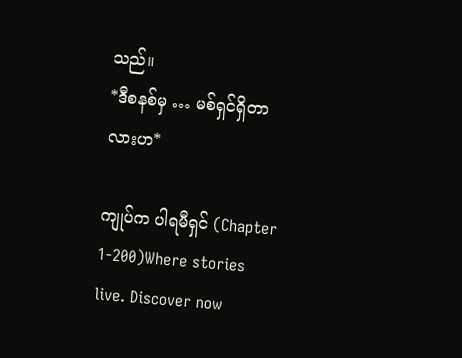သည်။
*ဒီစနစ်မှ … မစ်ရှင်ရှိတာလားဟ*

ကျုပ်က ပါရမီရှင် (Chapter 1-200)Where stories live. Discover now